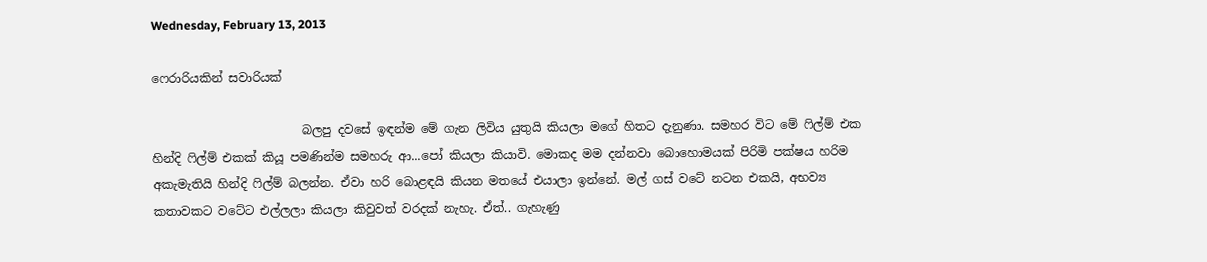Wednesday, February 13, 2013

ෆෙරාරියකින් සවාරියක්

                         බලපු දවසේ ඉඳන්ම මේ ගැන ලිවිය යුතුයි කියලා මගේ හිතට දැනුණා. සමහර විට මේ ෆිල්ම් එක හින්දි ෆිල්ම් එකක් කියූ පමණින්ම සමහරු ආ...පෝ කියලා කියාවි. මොකද මම දන්නවා බොහොමයක් පිරිමි පක්ෂය හරිම අකැමැතියි හින්දි ෆිල්ම් බලන්න. ඒවා හරි බොළඳයි කියන මතයේ එයාලා ඉන්නේ. මල් ගස් වටේ නටන එකයි, අභව්‍ය කතාවකට වටේට එල්ලලා කියලා කිවුවත් වරදක් නැහැ. ඒත්.. ගැහැණු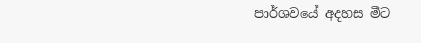පාර්ශවයේ අදහස මීට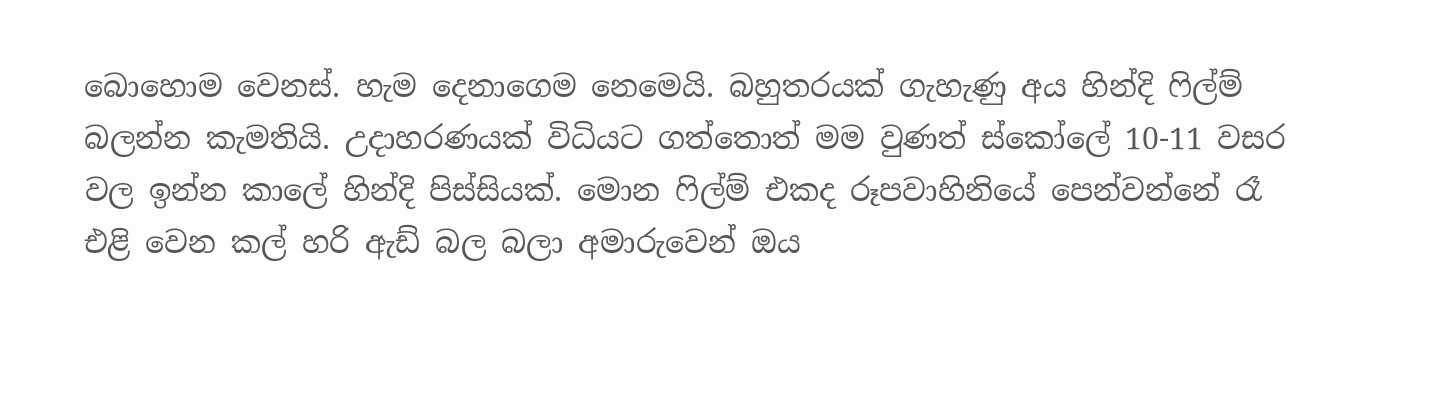බොහොම වෙනස්. හැම දෙනාගෙම නෙමෙයි. බහුතරයක් ගැහැණු අය හින්දි ෆිල්ම් බලන්න කැමතියි. උදාහරණයක් විධියට ගත්තොත් මම වුණත් ස්කෝලේ 10-11 වසර වල ඉන්න කාලේ හින්දි පිස්සියක්. මොන ෆිල්ම් එකද රූපවාහිනියේ පෙන්වන්නේ රෑ එළි වෙන කල් හරි ඇඩ් බල බලා අමාරුවෙන් ඔය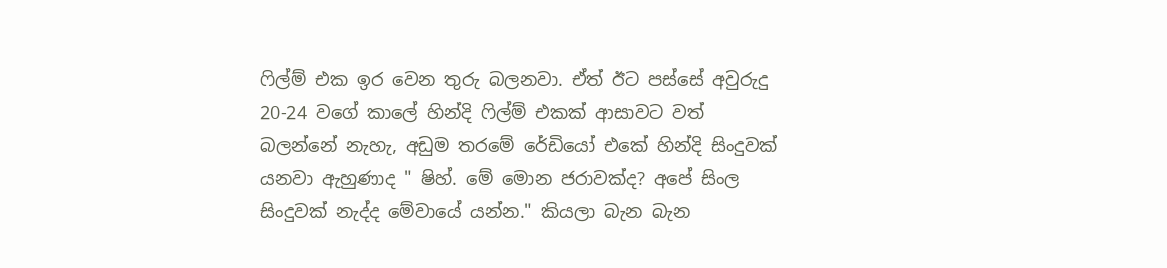ෆිල්ම් එක ඉර වෙන තුරු බලනවා. ඒත් ඊට පස්සේ අවුරුදු 20-24 වගේ කාලේ හින්දි ෆිල්ම් එකක් ආසාවට වත් බලන්නේ නැහැ, අඩුම තරමේ රේඩියෝ එකේ හින්දි සිංදුවක් යනවා ඇහුණාද " ෂිහ්. මේ මොන ජරාවක්ද? අපේ සිංල සිංදුවක් නැද්ද මේවායේ යන්න." කියලා බැන බැන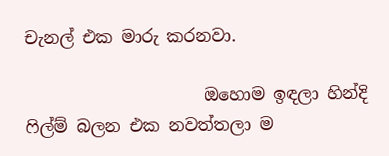චැනල් එක මාරු කරනවා.

                     ඔහොම ඉඳලා හින්දි ෆිල්ම් බලන එක නවත්තලා ම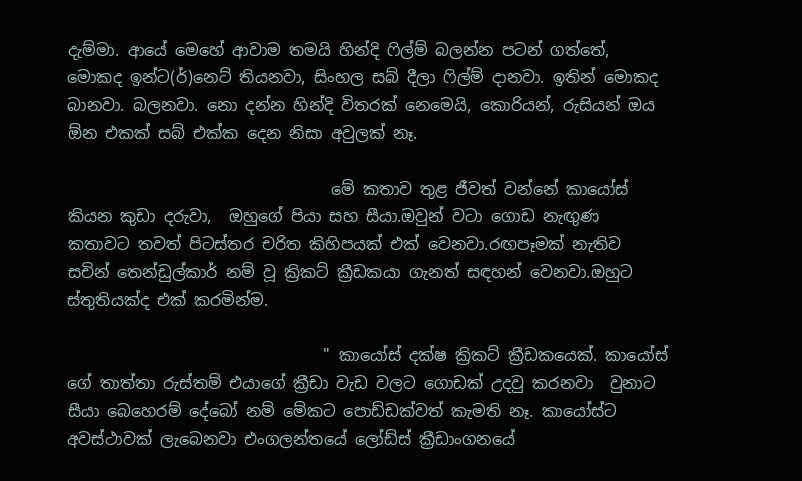දැම්මා. ආයේ මෙහේ ආවාම තමයි හින්දි ෆිල්ම් බලන්න පටන් ගත්තේ, මොකද ඉන්ට(ර්)නෙට් තියනවා, සිංහල සබ් දීලා ෆිල්ම් දානවා. ඉතින් මොකද බානවා. බලනවා. නො දන්න හින්දි විතරක් නෙමෙයි, කොරියන්, රුසියන් ඔය ඕන එකක් සබ් එක්ක දෙන නිසා අවුලක් නෑ.

                                 මේ කතාව තුළ ජීවත් වන්නේ කායෝස් කියන කුඩා දරුවා,  ඔහුගේ පියා සහ සීයා.ඔවුන් වටා ගොඩ නැඟුණ කතාවට තවත් පිටස්තර චරිත කිහිපයක් එක් වෙනවා.රඟපෑමක් නැතිව සචින් තෙන්ඩුල්කාර් නම් වූ ක්‍රිකට් ක්‍රීඩකයා ගැනත් සඳහන් වෙනවා.ඔහුට ස්තුතියක්ද එක් කරමින්ම.

                                " කායෝස් දක්ෂ ක්‍රිකට් ක්‍රීඩකයෙක්. කායෝස් ගේ තාත්තා රුස්තම් එයාගේ ක්‍රීඩා වැඩ වලට ගොඩක් උදවු කරනවා  වුනාට  සීයා බෙහෙරම් දේබෝ නම් මේකට පොඩ්ඩක්වත් කැමති නෑ. කායෝස්ට අවස්ථාවක් ලැබෙනවා එංගලන්තයේ ලෝඩ්ස් ක්‍රීඩාංගනයේ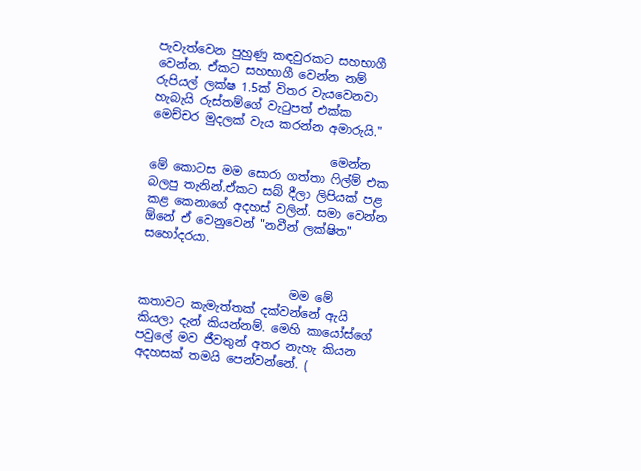පැවැත්වෙන පුහුණු කඳවුරකට සහභාගී වෙන්න. ඒකට සහභාගී වෙන්න නම් රුපියල් ලක්ෂ 1.5ක් විතර වැයවෙනවා හැබැයි රුස්තම්ගේ වැටුපත් එක්ක මෙච්චර මුදලක් වැය කරන්න අමාරුයි."

                              මෙන්න මේ කොටස මම සොරා ගත්තා ෆිල්ම් එක බලපු තැනින්.ඒකට සබ් දීලා ලිපියක් පළ කළ කෙනාගේ අදහස් වලින්. සමා වෙන්න ඕනේ ඒ වෙනුවෙන් "නවීන් ලක්ෂිත" සහෝදරයා.


                         මම මේ කතාවට කැමැත්තක් දක්වන්නේ ඇයි කියලා දැන් කියන්නම්. මෙහි කායෝස්ගේ පවුලේ මව ජීවතුන් අතර නැහැ කියන අදහසක් තමයි පෙන්වන්නේ. (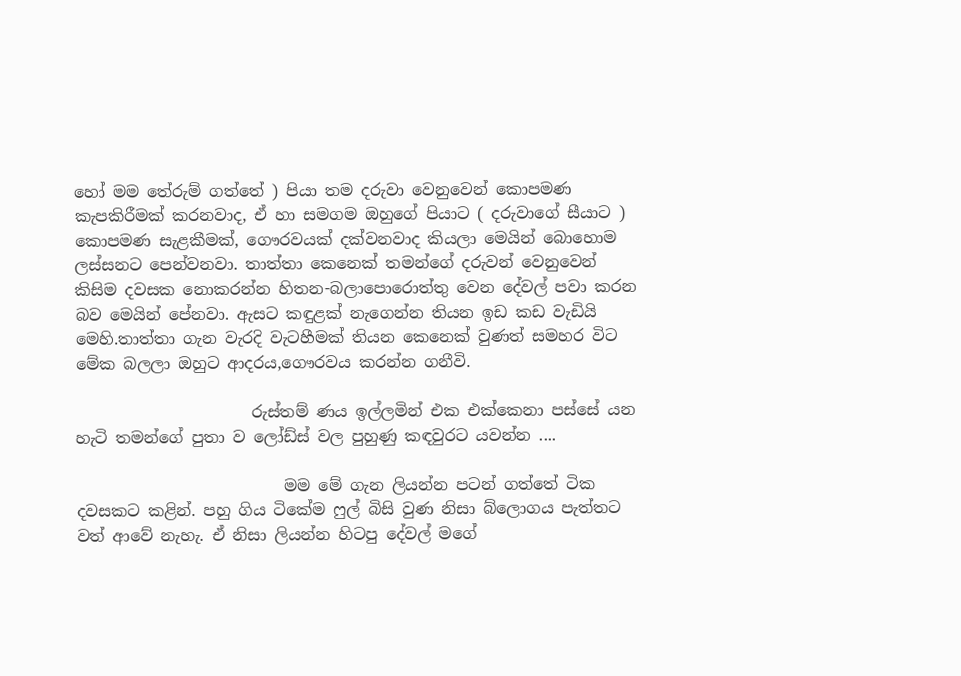හෝ මම තේරුම් ගත්තේ ) පියා තම දරුවා වෙනුවෙන් කොපමණ කැපකිරීමක් කරනවාද, ඒ හා සමගම ඔහුගේ පියාට ( දරුවාගේ සීයාට ) කොපමණ සැළකීමක්, ගෞරවයක් දක්වනවාද කියලා මෙයින් බොහොම ලස්සනට පෙන්වනවා. තාත්තා කෙනෙක් තමන්ගේ දරුවන් වෙනුවෙන් කිසිම දවසක නොකරන්න හිතන-බලාපොරොත්තු වෙන දේවල් පවා කරන බව මෙයින් පේනවා. ඇසට කඳුළක් නැගෙන්න තියන ඉඩ කඩ වැඩියි මෙහි.තාත්තා ගැන වැරදි වැටහීමක් තියන කෙනෙක් වුණත් සමහර විට මේක බලලා ඔහුට ආදරය,ගෞරවය කරන්න ගනීවි.

                      රුස්තම් ණය ඉල්ලමින් එක එක්කෙනා පස්සේ යන හැටි තමන්ගේ පුතා ව ලෝඩ්ස් වල පුහුණු කඳවුරට යවන්න ....

                          මම මේ ගැන ලියන්න පටන් ගත්තේ ටික දවසකට කළින්. පහු ගිය ටිකේම ෆුල් බිසි වුණ නිසා බ්ලොගය පැත්තට වත් ආවේ නැහැ. ඒ නිසා ලියන්න හිටපු දේවල් මගේ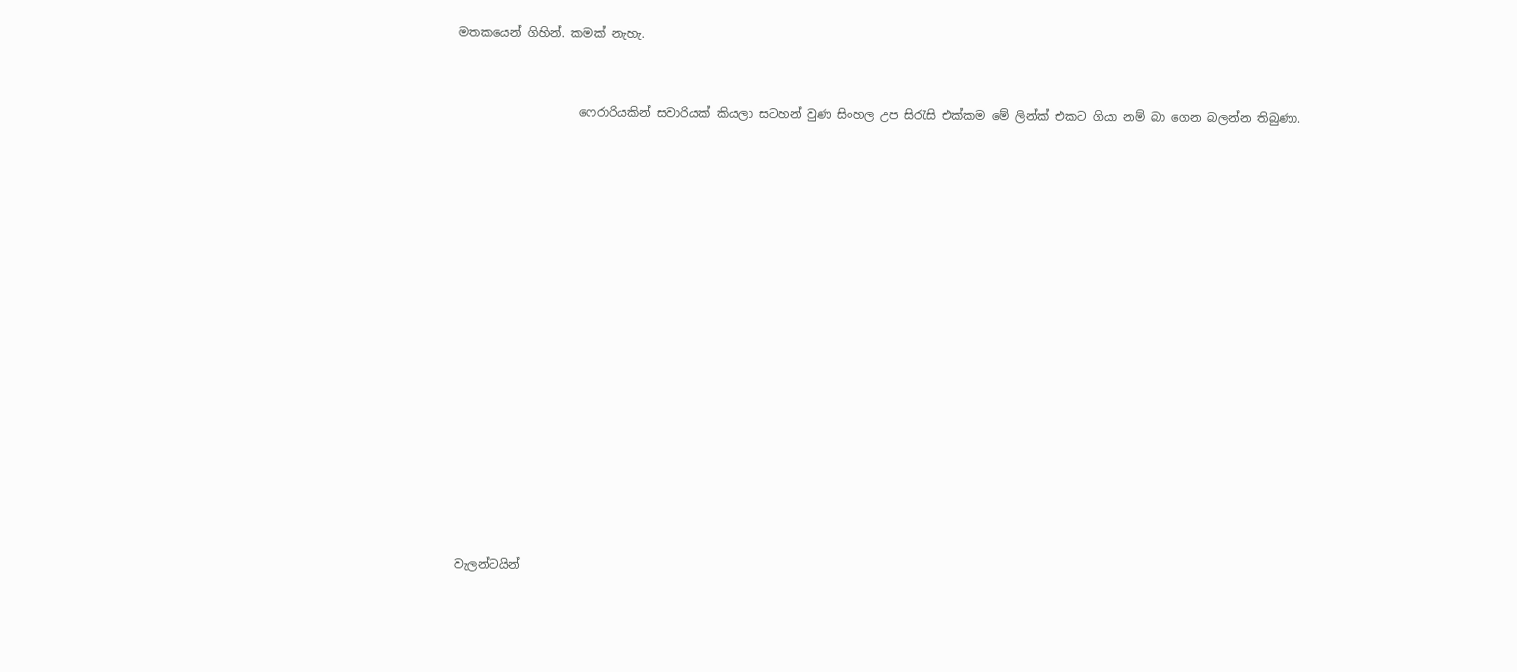මතකයෙන් ගිහින්. කමක් නැහැ.


                    ෆෙරාරියකින් සවාරියක් කියලා සටහන් වුණ සිංහල උප සිරැසි එක්කම මේ ලින්ක් එකට ගියා නම් බා ගෙන බලන්න තිබුණා.
















වැලන්ටයින්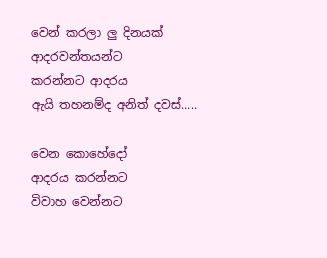වෙන් කරලා ලු දිනයක්
ආදරවන්තයන්ට
කරන්නට ආදරය
ඇයි තහනම්ද අනිත් දවස්.....

වෙන කොහේදෝ
ආදරය කරන්නට
විවාහ වෙන්නට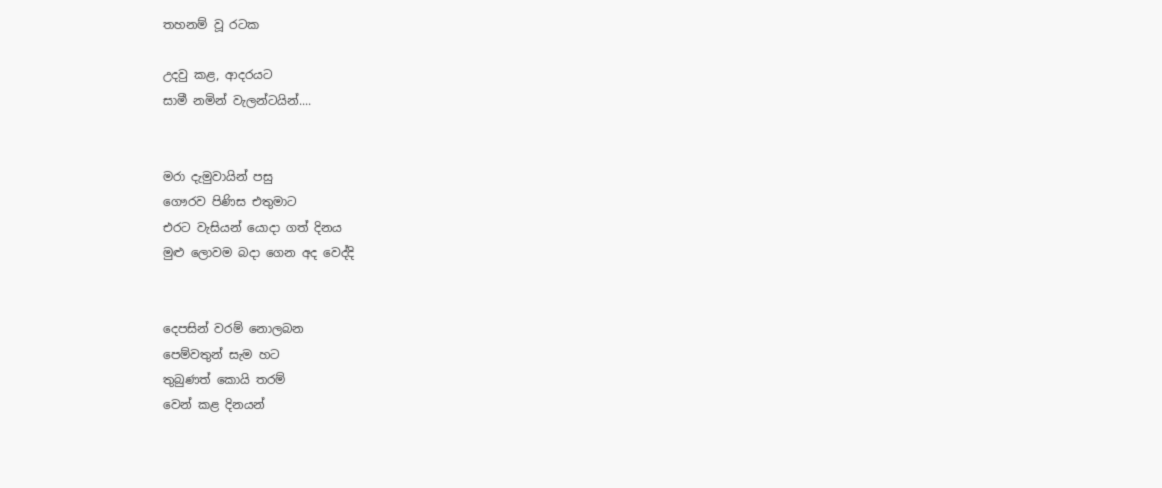තහනම් වූ රටක

උදවු කළ, ආදරයට
සාමී නමින් වැලන්ටයින්....


මරා දැමුවායින් පසු
ගෞරව පිණිස එතුමාට
එරට වැසියන් යොදා ගත් දිනය
මුළු ලොවම බදා ගෙන අද වෙද්දි


දෙපසින් වරම් නොලබන
පෙම්වතුන් සැම හට
තුබුණත් කොයි තරම්
වෙන් කළ දිනයන්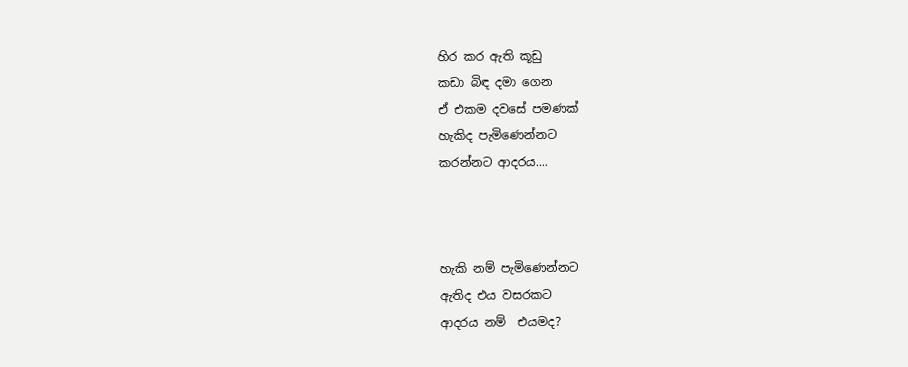හිර කර ඇති කූඩු
කඩා බිඳ දමා ගෙන
ඒ එකම දවසේ පමණක්
හැකිද පැමිණෙන්නට
කරන්නට ආදරය....



හැකි නම් පැමිණෙන්නට
ඇතිද එය වසරකට
ආදරය නම්  එයමද?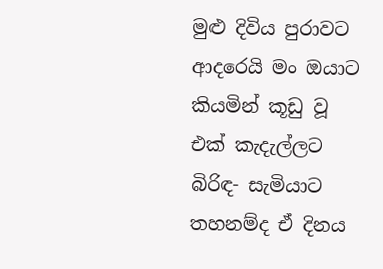මුළු දිවිය පුරාවට
ආදරෙයි මං ඔයාට
කියමින් කූඩු වූ එක් කැදැල්ලට
බිරිඳ- සැමියාට
තහනම්ද ඒ දිනය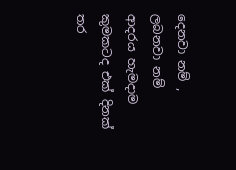දෙනවා නම් , ලබනවා නම්
ආදරය හැමදාම
කුමකටද එක් දිනක්
තර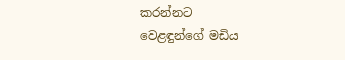කරන්නට
වෙළඳුන්ගේ මඩිය